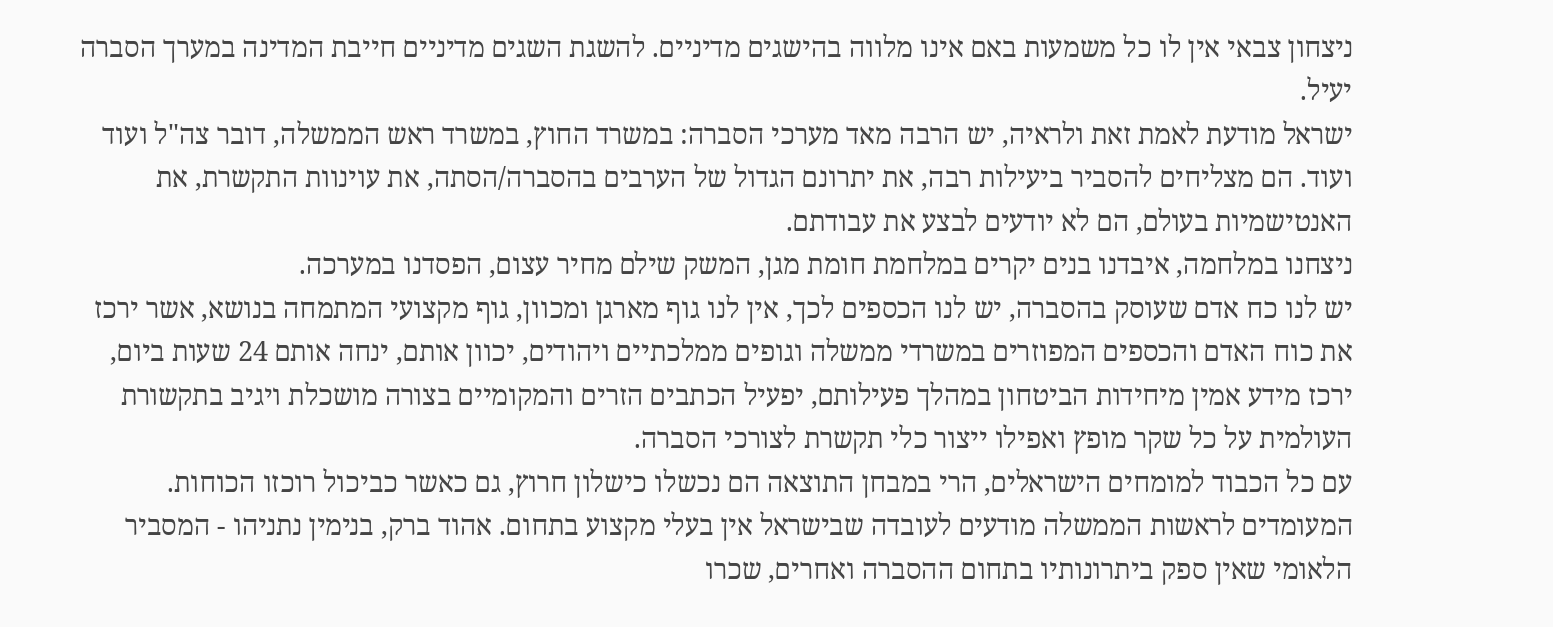ניצחון צבאי אין לו כל משמעות באם אינו מלווה בהישגים מדיניים. להשגת השגים מדיניים חייבת המדינה במערך הסברה יעיל.
ישראל מודעת לאמת זאת ולראיה, יש הרבה מאד מערכי הסברה: במשרד החוץ, במשרד ראש הממשלה, דובר צה"ל ועוד ועוד. הם מצליחים להסביר ביעילות רבה, את יתרונם הגדול של הערבים בהסברה/הסתה, את עוינוות התקשרת, את האנטישמיות בעולם, הם לא יודעים לבצע את עבודתם.
ניצחנו במלחמה, איבדנו בנים יקרים במלחמת חומת מגן, המשק שילם מחיר עצום, הפסדנו במערכה.
יש לנו כח אדם שעוסק בהסברה, יש לנו הכספים לכך, אין לנו גוף מארגן ומכוון, גוף מקצועי המתמחה בנושא, אשר ירכז את כוח האדם והכספים המפוזרים במשרדי ממשלה וגופים ממלכתיים ויהודים, יכוון אותם, ינחה אותם 24 שעות ביום, ירכז מידע אמין מיחידות הביטחון במהלך פעילותם, יפעיל הכתבים הזרים והמקומיים בצורה מושכלת ויגיב בתקשורת העולמית על כל שקר מופץ ואפילו ייצור כלי תקשרת לצורכי הסברה.
עם כל הכבוד למומחים הישראלים, הרי במבחן התוצאה הם נכשלו כישלון חרוץ, גם כאשר כביכול רוכזו הכוחות.
המעומדים לראשות הממשלה מודעים לעובדה שבישראל אין בעלי מקצוע בתחום. אהוד ברק, בנימין נתניהו - המסביר הלאומי שאין ספק ביתרונותיו בתחום ההסברה ואחרים, שכרו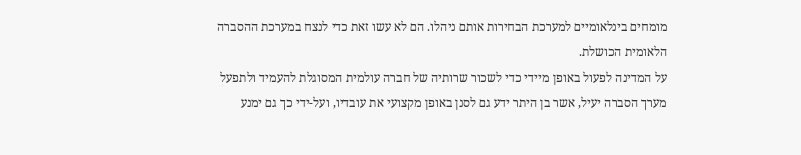מומחים בינלאומיים למערכת הבחירות אותם ניהלו. הם לא עשו זאת כדי לנצח במערכת ההסברה הלאומית הכושלת.
על המדינה לפעול באופן מיידי כדי לשכור שרותיה של חברה עולמית המסוגלת להעמיד ולתפעל מערך הסברה יעיל, אשר בן היתר ידע גם לסנן באופן מקצועי את עובדיו, ועל-ידי כך גם ימנע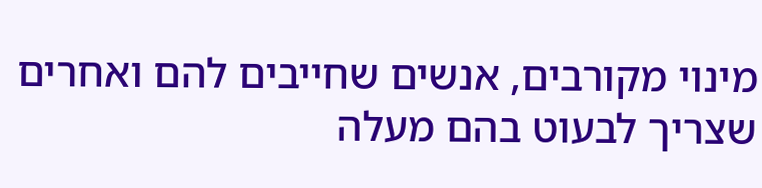מינוי מקורבים, אנשים שחייבים להם ואחרים שצריך לבעוט בהם מעלה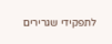לתפקידי שגרירים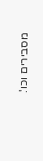מסבירים וכו'.